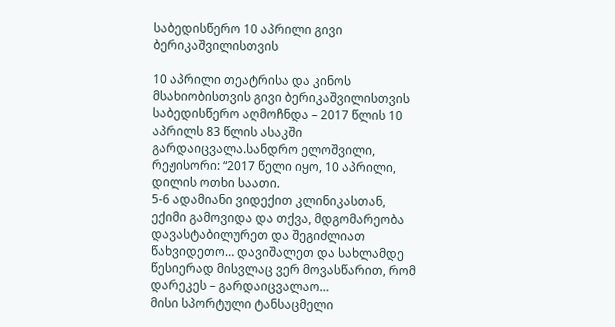საბედისწერო 10 აპრილი გივი ბერიკაშვილისთვის

10 აპრილი თეატრისა და კინოს მსახიობისთვის გივი ბერიკაშვილისთვის საბედისწერო აღმოჩნდა – 2017 წლის 10 აპრილს 83 წლის ასაკში გარდაიცვალა.სანდრო ელოშვილი, რეჟისორი: “2017 წელი იყო, 10 აპრილი, დილის ოთხი საათი.
5-6 ადამიანი ვიდექით კლინიკასთან, ექიმი გამოვიდა და თქვა, მდგომარეობა დავასტაბილურეთ და შეგიძლიათ წახვიდეთო… დავიშალეთ და სახლამდე წესიერად მისვლაც ვერ მოვასწარით, რომ დარეკეს – გარდაიცვალაო…
მისი სპორტული ტანსაცმელი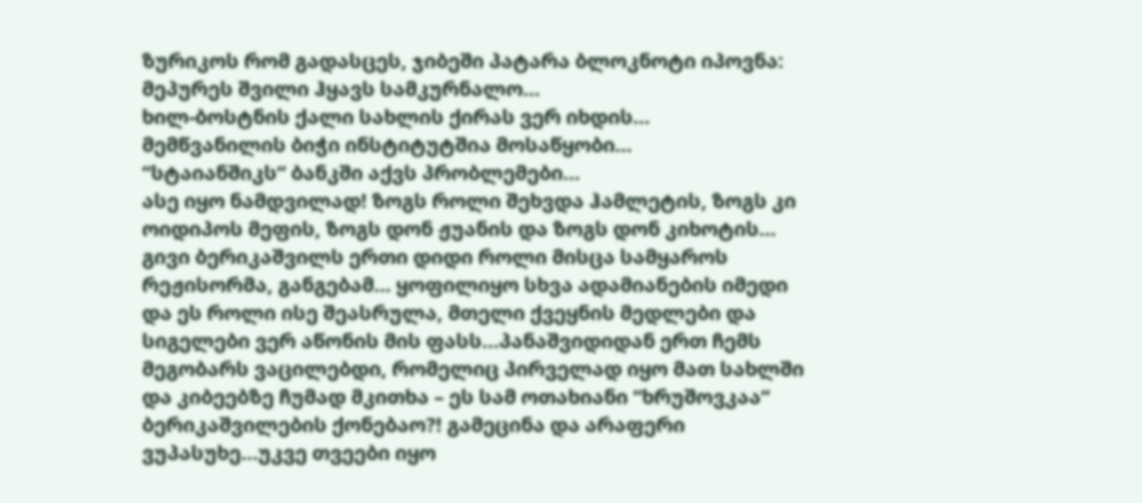ზურიკოს რომ გადასცეს, ჯიბეში პატარა ბლოკნოტი იპოვნა:
მეპურეს შვილი ჰყავს სამკურნალო…
ხილ-ბოსტნის ქალი სახლის ქირას ვერ იხდის…
მემწვანილის ბიჭი ინსტიტუტშია მოსაწყობი…
“სტაიანშიკს“ ბანკში აქვს პრობლემები…
ასე იყო ნამდვილად! ზოგს როლი შეხვდა ჰამლეტის, ზოგს კი ოიდიპოს მეფის, ზოგს დონ ჟუანის და ზოგს დონ კიხოტის… გივი ბერიკაშვილს ერთი დიდი როლი მისცა სამყაროს რეჟისორმა, განგებამ… ყოფილიყო სხვა ადამიანების იმედი და ეს როლი ისე შეასრულა, მთელი ქვეყნის მედლები და სიგელები ვერ აწონის მის ფასს…პანაშვიდიდან ერთ ჩემს მეგობარს ვაცილებდი, რომელიც პირველად იყო მათ სახლში და კიბეებზე ჩუმად მკითხა – ეს სამ ოთახიანი “ხრუშოვკაა“ ბერიკაშვილების ქონებაო?! გამეცინა და არაფერი ვუპასუხე…უკვე თვეები იყო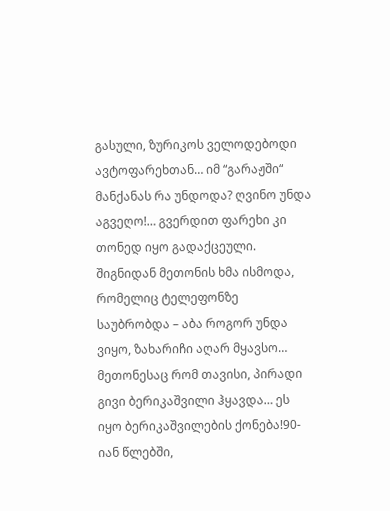გასული, ზურიკოს ველოდებოდი ავტოფარეხთან… იმ “გარაჟში“ მანქანას რა უნდოდა? ღვინო უნდა აგვეღო!… გვერდით ფარეხი კი თონედ იყო გადაქცეული. შიგნიდან მეთონის ხმა ისმოდა, რომელიც ტელეფონზე საუბრობდა – აბა როგორ უნდა ვიყო, ზახარიჩი აღარ მყავსო… მეთონესაც რომ თავისი, პირადი გივი ბერიკაშვილი ჰყავდა… ეს იყო ბერიკაშვილების ქონება!90-იან წლებში,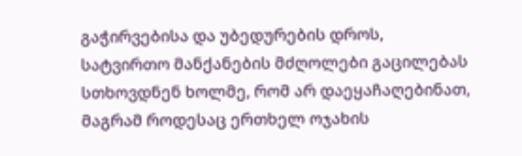გაჭირვებისა და უბედურების დროს, სატვირთო მანქანების მძღოლები გაცილებას სთხოვდნენ ხოლმე, რომ არ დაეყაჩაღებინათ, მაგრამ როდესაც ერთხელ ოჯახის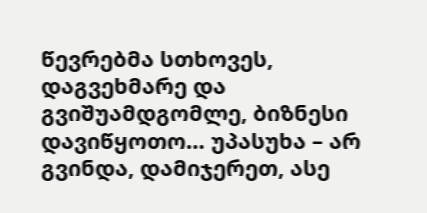წევრებმა სთხოვეს, დაგვეხმარე და გვიშუამდგომლე, ბიზნესი დავიწყოთო… უპასუხა – არ გვინდა, დამიჯერეთ, ასე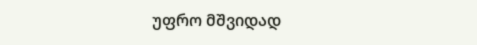უფრო მშვიდად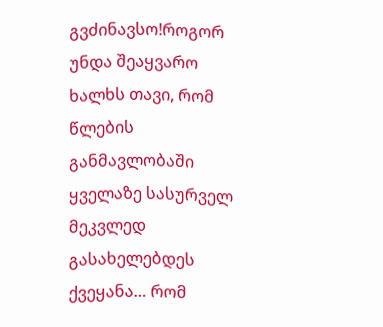გვძინავსო!როგორ უნდა შეაყვარო ხალხს თავი, რომ წლების განმავლობაში ყველაზე სასურველ მეკვლედ გასახელებდეს ქვეყანა… რომ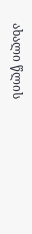ახალი წლის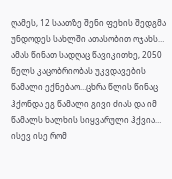ღამეს, 12 საათზე შენი ფეხის შედგმა უნდოდეს სახლში ათასობით ოჯახს…
ამას წინათ სადღაც წავიკითხე, 2050 წელს კაცობრიობას უკვდავების წამალი ექნებაო…ცხრა წლის წინაც ჰქონდა ეგ წამალი გივი ძიას და იმ წამალს ხალხის სიყვარული ჰქვია… ისევ ისე რომ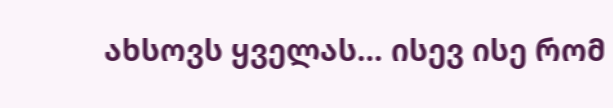ახსოვს ყველას… ისევ ისე რომ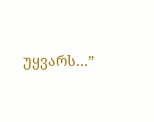უყვარს…”